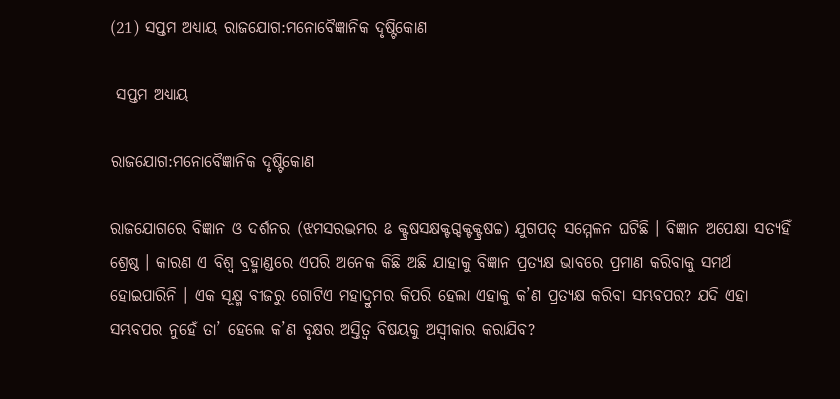(21) ସପ୍ତମ ଅଧ୍ୟାୟ ରାଜଯୋଗ:ମନୋବୈଜ୍ଞାନିକ ଦୃଷ୍ଟିକୋଣ

 ସପ୍ତମ ଅଧ୍ୟାୟ

ରାଜଯୋଗ:ମନୋବୈଜ୍ଞାନିକ ଦୃଷ୍ଟିକୋଣ

ରାଜଯୋଗରେ ବିଜ୍ଞାନ ଓ ଦର୍ଶନର (ଝମସରଦ୍ଭମର ଌ କ୍ଟ୍ରଷସକ୍ଷକ୍ଟଗ୍ଦକ୍ଟକ୍ଟ୍ରଷଚ୍ଚ) ଯୁଗପତ୍ ସମ୍ମେଳନ ଘଟିଛି । ବିଜ୍ଞାନ ଅପେକ୍ଷା ସତ୍ୟହିଁ ଶ୍ରେଷ୍ଠ । କାରଣ ଏ ବିଶ୍ୱ ବ୍ରହ୍ମାଣ୍ଡରେ ଏପରି ଅନେକ କିଛି ଅଛି ଯାହାକୁ ବିଜ୍ଞାନ ପ୍ରତ୍ୟକ୍ଷ ଭାବରେ ପ୍ରମାଣ କରିବାକୁ ସମର୍ଥ ହୋଇପାରିନି । ଏକ ସୂକ୍ଷ୍ମ ବୀଜରୁ ଗୋଟିଏ ମହାଦ୍ରୁମର କିପରି ହେଲା ଏହାକୁ କ’ଣ ପ୍ରତ୍ୟକ୍ଷ କରିବା ସମ୍ଭବପର? ଯଦି ଏହା ସମ୍ଭବପର ନୁହେଁ ତା’ ହେଲେ କ’ଣ ବୃକ୍ଷର ଅସ୍ତିତ୍ୱ ବିଷୟକୁ ଅସ୍ବୀକାର କରାଯିବ?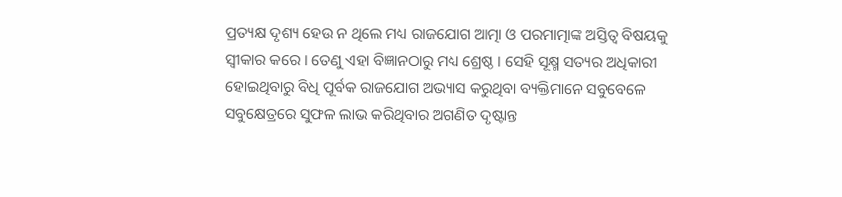ପ୍ରତ୍ୟକ୍ଷ ଦୃଶ୍ୟ ହେଉ ନ ଥିଲେ ମଧ୍ୟ ରାଜଯୋଗ ଆତ୍ମା ଓ ପରମାତ୍ମାଙ୍କ ଅସ୍ତିତ୍ୱ ବିଷୟକୁ ସ୍ବୀକାର କରେ । ତେଣୁ ଏହା ବିଜ୍ଞାନଠାରୁ ମଧ୍ୟ ଶ୍ରେଷ୍ଠ । ସେହି ସୂକ୍ଷ୍ମ ସତ୍ୟର ଅଧିକାରୀ ହୋଇଥିବାରୁ ବିଧି ପୂର୍ବକ ରାଜଯୋଗ ଅଭ୍ୟାସ କରୁଥିବା ବ୍ୟକ୍ତିମାନେ ସବୁବେଳେ ସବୁକ୍ଷେତ୍ରରେ ସୁଫଳ ଲାଭ କରିଥିବାର ଅଗଣିତ ଦୃଷ୍ଟାନ୍ତ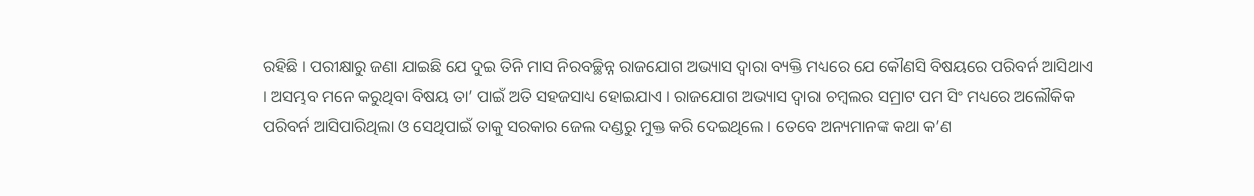ରହିଛି । ପରୀକ୍ଷାରୁ ଜଣା ଯାଇଛି ଯେ ଦୁଇ ତିନି ମାସ ନିରବଚ୍ଛିନ୍ନ ରାଜଯୋଗ ଅଭ୍ୟାସ ଦ୍ୱାରା ବ୍ୟକ୍ତି ମଧ୍ୟରେ ଯେ କୌଣସି ବିଷୟରେ ପରିବର୍ନ ଆସିଥାଏ । ଅସମ୍ଭବ ମନେ କରୁଥିବା ବିଷୟ ତା’ ପାଇଁ ଅତି ସହଜସାଧ୍ୟ ହୋଇଯାଏ । ରାଜଯୋଗ ଅଭ୍ୟାସ ଦ୍ୱାରା ଚମ୍ବଲର ସମ୍ରାଟ ପମ ସିଂ ମଧ୍ୟରେ ଅଲୌକିକ ପରିବର୍ନ ଆସିପାରିଥିଲା ଓ ସେଥିପାଇଁ ତାକୁ ସରକାର ଜେଲ ଦଣ୍ଡରୁ ମୁକ୍ତ କରି ଦେଇଥିଲେ । ତେବେ ଅନ୍ୟମାନଙ୍କ କଥା କ’ଣ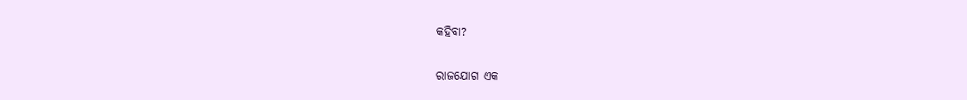କହିବା?

ରାଜଯୋଗ ଏକ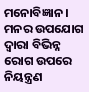ମନୋବିଜ୍ଞାନ । ମନର ଉପଯୋଗ ଦ୍ୱାରା ବିଭିନ୍ନ ରୋଗ ଉପରେ ନିୟନ୍ତ୍ରଣ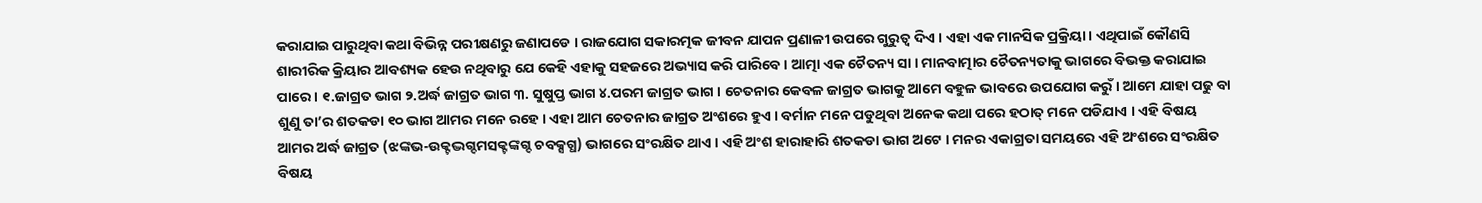କରାଯାଇ ପାରୁଥିବା କଥା ବିଭିନ୍ନ ପରୀକ୍ଷଣରୁ ଜଣାପଡେ । ରାଜଯୋଗ ସକାରତ୍ମକ ଜୀବନ ଯାପନ ପ୍ରଣାଳୀ ଉପରେ ଗୁରୁତ୍ୱ ଦିଏ । ଏହା ଏକ ମାନସିକ ପ୍ରକ୍ରିୟା । ଏଥିପାଇଁ କୌଣସି ଶାରୀରିକ କ୍ରିୟାର ଆବଶ୍ୟକ ହେଉ ନଥିବାରୁ ଯେ କେହି ଏହାକୁ ସହଜରେ ଅଭ୍ୟାସ କରି ପାରିବେ । ଆତ୍ମା ଏକ ଚୈତନ୍ୟ ସା । ମାନବାତ୍ମାର ଚୈତନ୍ୟତାକୁ ଭାଗରେ ବିଭକ୍ତ କରାଯାଇ ପାରେ । ୧.ଜାଗ୍ରତ ଭାଗ ୨.ଅର୍ଦ୍ଧ ଜାଗ୍ରତ ଭାଗ ୩. ସୁଷୁପ୍ତ ଭାଗ ୪.ପରମ ଜାଗ୍ରତ ଭାଗ । ଚେତନାର କେବଳ ଜାଗ୍ରତ ଭାଗକୁ ଆମେ ବହୁଳ ଭାବରେ ଉପଯୋଗ କରୁଁ । ଆମେ ଯାହା ପଢୁ ବା ଶୁଣୁ ତା’ର ଶତକଡା ୧୦ ଭାଗ ଆମର ମନେ ରହେ । ଏହା ଆମ ଚେତନାର ଜାଗ୍ରତ ଅଂଶରେ ହୁଏ । ବର୍ମାନ ମନେ ପଡୁଥିବା ଅନେକ କଥା ପରେ ହଠାତ୍ ମନେ ପଡିଯାଏ । ଏହି ବିଷୟ ଆମର ଅର୍ଦ୍ଧ ଜାଗ୍ରତ (ଝଙ୍କଭ-ଉକ୍ଟଦ୍ଭଗ୍ଦମସକ୍ଟଙ୍କଗ୍ଦ ଚବକ୍ସଗ୍ଧ) ଭାଗରେ ସଂରକ୍ଷିତ ଥାଏ । ଏହି ଅଂଶ ହାରାହାରି ଶତକଡା ଭାଗ ଅଟେ । ମନର ଏକାଗ୍ରତା ସମୟରେ ଏହି ଅଂଶରେ ସଂରକ୍ଷିତ ବିଷୟ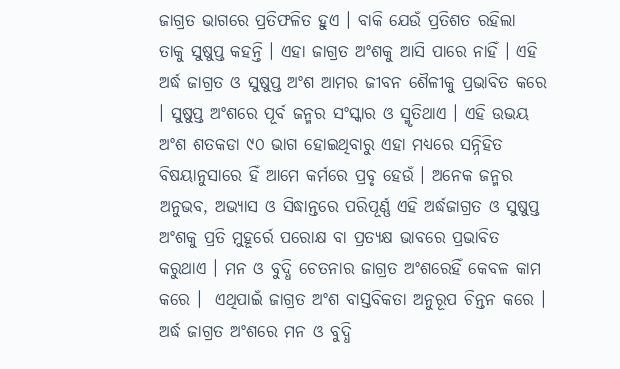ଜାଗ୍ରତ ଭାଗରେ ପ୍ରତିଫଳିତ ହୁଏ । ବାକି ଯେଉଁ ପ୍ରତିଶତ ରହିଲା ତାକୁ ସୁଷୁପ୍ତ କହନ୍ତି । ଏହା ଜାଗ୍ରତ ଅଂଶକୁ ଆସି ପାରେ ନାହିଁ । ଏହି ଅର୍ଦ୍ଧ ଜାଗ୍ରତ ଓ ସୁଷୁପ୍ତ ଅଂଶ ଆମର ଜୀବନ ଶୈଳୀକୁ ପ୍ରଭାବିତ କରେ । ସୁଷୁପ୍ତ ଅଂଶରେ ପୂର୍ବ ଜନ୍ମର ସଂସ୍କାର ଓ ସ୍ମୃତିଥାଏ । ଏହି ଉଭୟ ଅଂଶ ଶତକଡା ୯୦ ଭାଗ ହୋଇଥିବାରୁ ଏହା ମଧ୍ୟରେ ସନ୍ନିହିତ ବିଷୟାନୁସାରେ ହିଁ ଆମେ କର୍ମରେ ପ୍ରବୃ ହେଉଁ । ଅନେକ ଜନ୍ମର ଅନୁଭବ, ଅଭ୍ୟାସ ଓ ସିଦ୍ଧାନ୍ତରେ ପରିପୂର୍ଣ୍ଣ ଏହି ଅର୍ଦ୍ଧଜାଗ୍ରତ ଓ ସୁଷୁପ୍ତ ଅଂଶକୁ ପ୍ରତି ମୁହୂର୍ରେ ପରୋକ୍ଷ ବା ପ୍ରତ୍ୟକ୍ଷ ଭାବରେ ପ୍ରଭାବିତ କରୁଥାଏ । ମନ ଓ ବୁଦ୍ଧି ଚେତନାର ଜାଗ୍ରତ ଅଂଶରେହିଁ କେବଳ କାମ କରେ ।  ଏଥିପାଇଁ ଜାଗ୍ରତ ଅଂଶ ବାସ୍ତବିକତା ଅନୁରୂପ ଚିନ୍ତନ କରେ । ଅର୍ଦ୍ଧ ଜାଗ୍ରତ ଅଂଶରେ ମନ ଓ ବୁଦ୍ଧି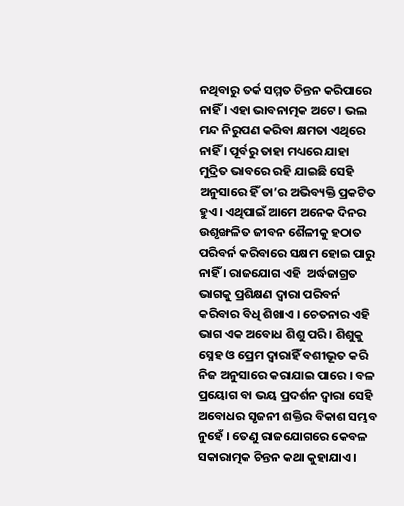ନଥିବାରୁ ତର୍କ ସମ୍ମତ ଚିନ୍ତନ କରିପାରେ ନାହିଁ । ଏହା ଭାବନାତ୍ମକ ଅଟେ । ଭଲ ମନ୍ଦ ନିରୁପଣ କରିବା କ୍ଷମତା ଏଥିରେ ନାହିଁ । ପୂର୍ବରୁ ତାହା ମଧ୍ୟରେ ଯାହା ମୁଦ୍ରିତ ଭାବରେ ରହି ଯାଇଛି ସେହି ଅନୁସାରେ ହିଁ ତା’ର ଅଭିବ୍ୟକ୍ତି ପ୍ରକଟିତ ହୁଏ । ଏଥିପାଇଁ ଆମେ ଅନେକ ଦିନର ଉଶୃଙ୍ଖଳିତ ଜୀବନ ଶୈଳୀକୁ ହଠାତ ପରିବର୍ନ କରିବାରେ ସକ୍ଷମ ହୋଇ ପାରୁ ନାହିଁ । ରାଜଯୋଗ ଏହି  ଅର୍ଦ୍ଧଜାଗ୍ରତ ଭାଗକୁ ପ୍ରଶିକ୍ଷଣ ଦ୍ୱାରା ପରିବର୍ନ କରିବାର ବିଧି ଶିଖାଏ । ଚେତନାର ଏହି ଭାଗ ଏକ ଅବୋଧ ଶିଶୁ ପରି । ଶିଶୁକୁ ସ୍ନେହ ଓ ପ୍ରେମ ଦ୍ୱାରାହିଁ ବଶୀଭୂତ କରି ନିଜ ଅନୁସାରେ କରାଯାଇ ପାରେ । ବଳ ପ୍ରୟୋଗ ବା ଭୟ ପ୍ରଦର୍ଶନ ଦ୍ୱାରା ସେହି ଅବୋଧର ସୃଜନୀ ଶକ୍ତିର ବିକାଶ ସମ୍ଭବ ନୁହେଁ । ତେଣୁ ରାଜଯୋଗରେ କେବଳ ସକାରାତ୍ମକ ଚିନ୍ତନ କଥା କୁହାଯାଏ ।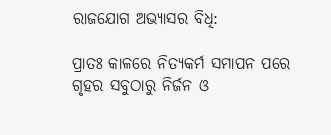ରାଜଯୋଗ ଅଭ୍ୟାସର ବିଧି:

ପ୍ରାତଃ କାଳରେ ନିତ୍ୟକର୍ମ ସମାପନ ପରେ ଗୃହର ସବୁଠାରୁ ନିର୍ଜନ ଓ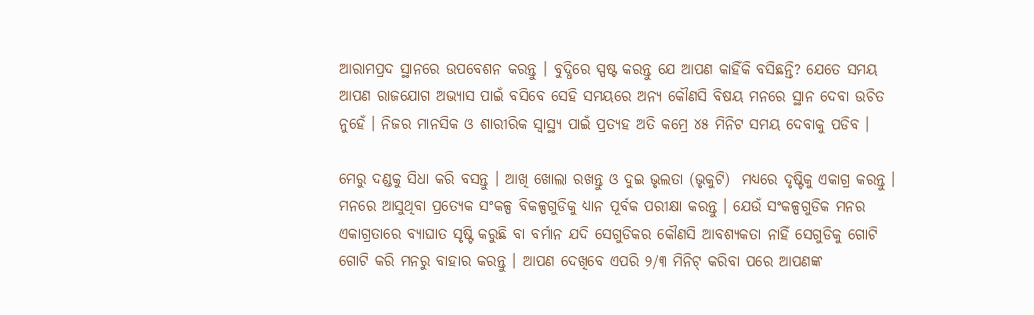ଆରାମପ୍ରଦ ସ୍ଥାନରେ ଉପବେଶନ କରନ୍ତୁ । ବୁଦ୍ଧିରେ ସ୍ପଷ୍ଟ କରନ୍ତୁ ଯେ ଆପଣ କାହିଁକି ବସିଛନ୍ତି? ଯେତେ ସମୟ ଆପଣ ରାଜଯୋଗ ଅଭ୍ୟାସ ପାଇଁ ବସିବେ ସେହି ସମୟରେ ଅନ୍ୟ କୌଣସି ବିଷୟ ମନରେ ସ୍ଥାନ ଦେବା ଉଚିତ ନୁହେଁ । ନିଜର ମାନସିକ ଓ ଶାରୀରିକ ସ୍ବାସ୍ଥ୍ୟ ପାଇଁ ପ୍ରତ୍ୟହ ଅତି କମ୍ରେ ୪୫ ମିନିଟ ସମୟ ଦେବାକୁ ପଡିବ ।

ମେରୁ ଦଣ୍ଡକୁ ସିଧା କରି ବସନ୍ତୁ । ଆଖି ଖୋଲା ରଖନ୍ତୁ ଓ ଦୁଇ ଭୃଲତା (ଭୃକୁଟି)  ମଧ୍ୟରେ ଦୃଷ୍ଟିକୁ ଏକାଗ୍ର କରନ୍ତୁ । ମନରେ ଆସୁଥିବା ପ୍ରତ୍ୟେକ ସଂକଳ୍ପ ବିକଳ୍ପଗୁଡିକୁ ଧ୍ୟାନ ପୂର୍ବକ ପରୀକ୍ଷା କରନ୍ତୁ । ଯେଉଁ ସଂକଳ୍ପଗୁଡିକ ମନର ଏକାଗ୍ରତାରେ ବ୍ୟାଘାତ ସୃଷ୍ଟି କରୁଛି ବା ବର୍ମାନ ଯଦି ସେଗୁଡିକର କୌଣସି ଆବଶ୍ୟକତା ନାହିଁ ସେଗୁଡିକୁ ଗୋଟି ଗୋଟି କରି ମନରୁ ବାହାର କରନ୍ତୁ । ଆପଣ ଦେଖିବେ ଏପରି ୨/୩ ମିନିଟ୍ କରିବା ପରେ ଆପଣଙ୍କ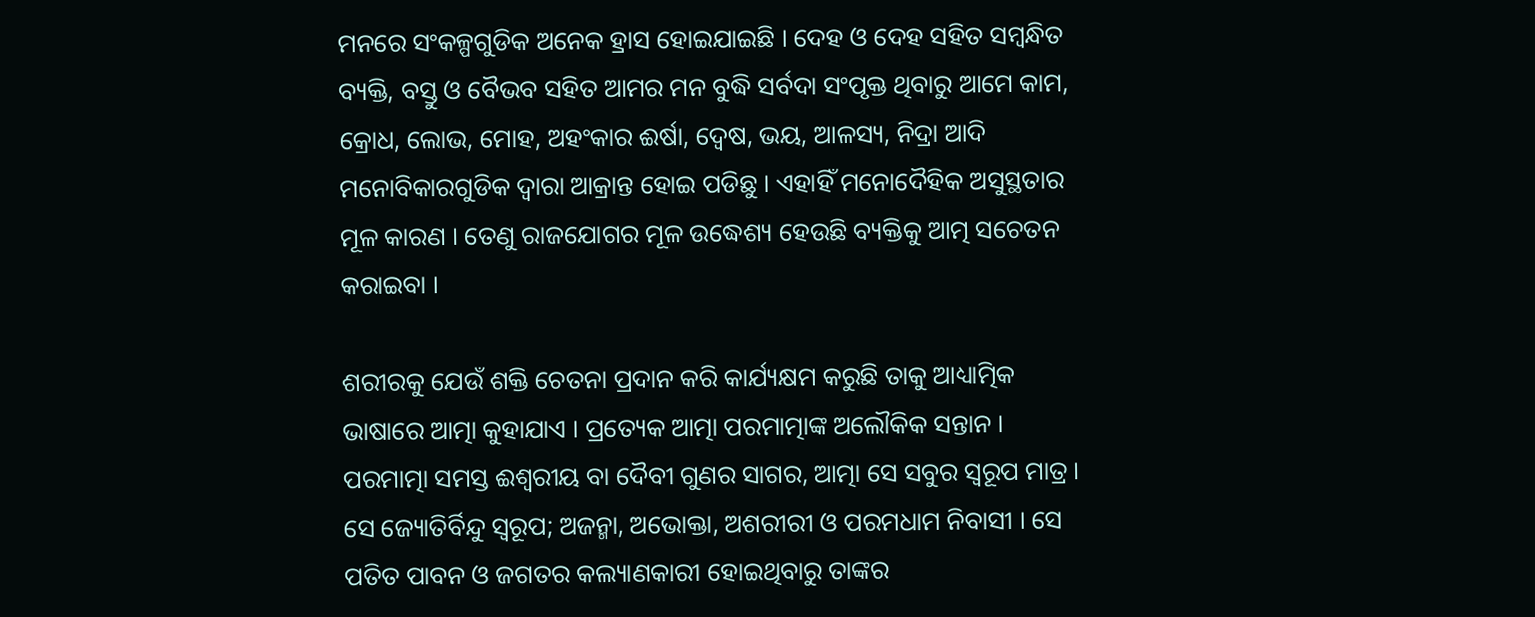ମନରେ ସଂକଳ୍ପଗୁଡିକ ଅନେକ ହ୍ରାସ ହୋଇଯାଇଛି । ଦେହ ଓ ଦେହ ସହିତ ସମ୍ବନ୍ଧିତ ବ୍ୟକ୍ତି, ବସ୍ତୁ ଓ ବୈଭବ ସହିତ ଆମର ମନ ବୁଦ୍ଧି ସର୍ବଦା ସଂପୃକ୍ତ ଥିବାରୁ ଆମେ କାମ, କ୍ରୋଧ, ଲୋଭ, ମୋହ, ଅହଂକାର ଈର୍ଷା, ଦ୍ୱେଷ, ଭୟ, ଆଳସ୍ୟ, ନିଦ୍ରା ଆଦି ମନୋବିକାରଗୁଡିକ ଦ୍ୱାରା ଆକ୍ରାନ୍ତ ହୋଇ ପଡିଛୁ । ଏହାହିଁ ମନୋଦୈହିକ ଅସୁସ୍ଥତାର ମୂଳ କାରଣ । ତେଣୁ ରାଜଯୋଗର ମୂଳ ଉଦ୍ଧେଶ୍ୟ ହେଉଛି ବ୍ୟକ୍ତିକୁ ଆତ୍ମ ସଚେତନ କରାଇବା ।

ଶରୀରକୁ ଯେଉଁ ଶକ୍ତି ଚେତନା ପ୍ରଦାନ କରି କାର୍ଯ୍ୟକ୍ଷମ କରୁଛି ତାକୁ ଆଧ୍ୟାତ୍ମିକ  ଭାଷାରେ ଆତ୍ମା କୁହାଯାଏ । ପ୍ରତ୍ୟେକ ଆତ୍ମା ପରମାତ୍ମାଙ୍କ ଅଲୌକିକ ସନ୍ତାନ । ପରମାତ୍ମା ସମସ୍ତ ଈଶ୍ୱରୀୟ ବା ଦୈବୀ ଗୁଣର ସାଗର, ଆତ୍ମା ସେ ସବୁର ସ୍ବରୂପ ମାତ୍ର । ସେ ଜ୍ୟୋତିର୍ବିନ୍ଦୁ ସ୍ବରୂପ; ଅଜନ୍ମା, ଅଭୋକ୍ତା, ଅଶରୀରୀ ଓ ପରମଧାମ ନିବାସୀ । ସେ ପତିତ ପାବନ ଓ ଜଗତର କଲ୍ୟାଣକାରୀ ହୋଇଥିବାରୁ ତାଙ୍କର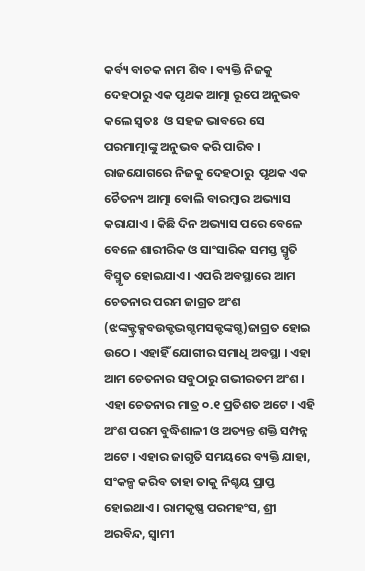କର୍ବ୍ୟ ବାଚକ ନାମ ଶିବ । ବ୍ୟକ୍ତି ନିଜକୁ ଦେହଠାରୁ ଏକ ପୃଥକ ଆତ୍ମା ରୂପେ ଅନୁଭବ କଲେ ସ୍ବତଃ  ଓ ସହଜ ଭାବରେ ସେ ପରମାତ୍ମାଙ୍କୁ ଅନୁଭବ କରି ପାରିବ । ରାଜଯୋଗରେ ନିଜକୁ ଦେହଠାରୁ  ପୃଥକ ଏକ ଚୈତନ୍ୟ ଆତ୍ମା ବୋଲି ବାରମ୍ବାର ଅଭ୍ୟାସ କରାଯାଏ । କିଛି ଦିନ ଅଭ୍ୟାସ ପରେ ବେଳେ ବେଳେ ଶାରୀରିକ ଓ ସାଂସାରିକ ସମସ୍ତ ସ୍ମୃତି ବିସ୍ମୃତ ହୋଇଯାଏ । ଏପରି ଅବସ୍ଥାରେ ଆମ ଚେତନାର ପରମ ଜାଗ୍ରତ ଅଂଶ (ଝଙ୍କକ୍ଟ୍ରକ୍ସବଉକ୍ଟଦ୍ଭଗ୍ଦମସକ୍ଟଙ୍କଗ୍ଦ)ଜାଗ୍ରତ ହୋଇ ଉଠେ । ଏହାହିଁ ଯୋଗୀର ସମାଧି ଅବସ୍ଥା । ଏହା ଆମ ଚେତନାର ସବୁଠାରୁ ଗଭୀରତମ ଅଂଶ । ଏହା ଚେତନାର ମାତ୍ର ୦.୧ ପ୍ରତିଶତ ଅଟେ । ଏହି ଅଂଶ ପରମ ବୁଦ୍ଧିଶାଳୀ ଓ ଅତ୍ୟନ୍ତ ଶକ୍ତି ସମ୍ପନ୍ନ ଅଟେ । ଏହାର ଜାଗୃତି ସମୟରେ ବ୍ୟକ୍ତି ଯାହା, ସଂକଳ୍ପ କରିବ ତାହା ତାକୁ ନିଶ୍ଚୟ ପ୍ରାପ୍ତ ହୋଇଥାଏ । ରାମକୃଷ୍ଣ ପରମହଂସ, ଶ୍ରୀ ଅରବିନ୍ଦ, ସ୍ବାମୀ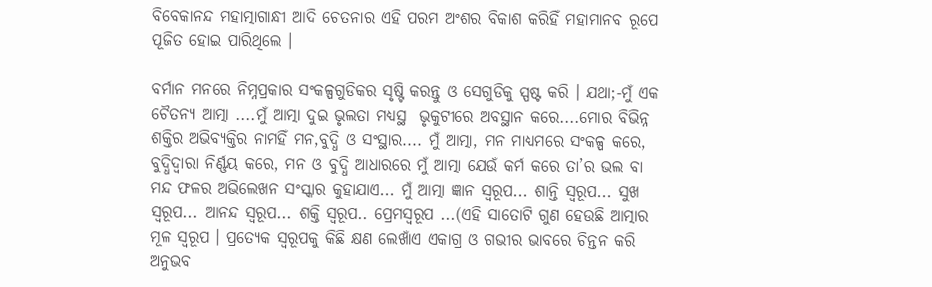ବିବେକାନନ୍ଦ ମହାତ୍ମାଗାନ୍ଧୀ ଆଦି ଚେତନାର ଏହି ପରମ ଅଂଶର ବିକାଶ କରିହିଁ ମହାମାନବ ରୂପେ ପୂଜିତ ହୋଇ ପାରିଥିଲେ ।

ବର୍ମାନ ମନରେ ନିମ୍ନପ୍ରକାର ସଂକଳ୍ପଗୁଡିକର ସୃଷ୍ଟି କରନ୍ତୁ ଓ ସେଗୁଡିକୁ ସ୍ପଷ୍ଟ କରି । ଯଥା;-ମୁଁ ଏକ ଚୈତନ୍ୟ ଆତ୍ମା ....ମୁଁ ଆତ୍ମା ଦୁଇ ଭୃଲତା ମଧ୍ୟସ୍ଥ  ଭୃକୁଟୀରେ ଅବସ୍ଥାନ କରେ....ମୋର ବିଭିନ୍ନ ଶକ୍ତିର ଅଭିବ୍ୟକ୍ତିର ନାମହିଁ ମନ,ବୁଦ୍ଧି ଓ ସଂସ୍ଥାର.... ମୁଁ ଆତ୍ମା, ମନ ମାଧ୍ୟମରେ ସଂକଳ୍ପ କରେ, ବୁଦ୍ଧିଦ୍ୱାରା ନିର୍ଣ୍ଣୟ କରେ, ମନ ଓ ବୁଦ୍ଧି ଆଧାରରେ ମୁଁ ଆତ୍ମା ଯେଉଁ କର୍ମ କରେ ତା’ର ଭଲ ବା ମନ୍ଦ ଫଳର ଅଭିଲେଖନ ସଂସ୍କାର କୁହାଯାଏ... ମୁଁ ଆତ୍ମା ଜ୍ଞାନ ସ୍ବରୂପ... ଶାନ୍ତି ସ୍ବରୂପ... ସୁଖ ସ୍ବରୂପ... ଆନନ୍ଦ ସ୍ବରୂପ... ଶକ୍ତି ସ୍ବରୂପ.. ପ୍ରେମସ୍ବରୂପ ...(ଏହି ସାତୋଟି ଗୁଣ ହେଉଛି ଆତ୍ମାର ମୂଳ ସ୍ବରୂପ । ପ୍ରତ୍ୟେକ ସ୍ବରୂପକୁ କିଛି କ୍ଷଣ ଲେଖାଁଏ ଏକାଗ୍ର ଓ ଗଭୀର ଭାବରେ ଚିନ୍ତନ କରି ଅନୁଭବ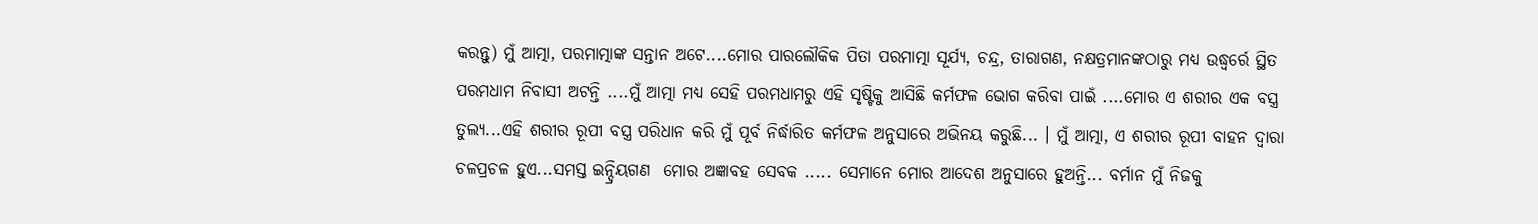କରନ୍ତୁ) ମୁଁ ଆତ୍ମା, ପରମାତ୍ମାଙ୍କ ସନ୍ତାନ ଅଟେ....ମୋର ପାରଲୌକିକ ପିତା ପରମାତ୍ମା ସୂର୍ଯ୍ୟ, ଚନ୍ଦ୍ର, ତାରାଗଣ, ନକ୍ଷତ୍ରମାନଙ୍କଠାରୁ ମଧ୍ୟ ଉଦ୍ଧ୍ୱର୍ରେ ସ୍ଥିତ ପରମଧାମ ନିବାସୀ ଅଟନ୍ତି ....ମୁଁ ଆତ୍ମା ମଧ୍ୟ ସେହି ପରମଧାମରୁ ଏହି ସୃଷ୍ଟିକୁ ଆସିଛି କର୍ମଫଳ ଭୋଗ କରିବା ପାଇଁ ....ମୋର ଏ ଶରୀର ଏକ ବସ୍ତ୍ର ତୁଲ୍ୟ...ଏହି ଶରୀର ରୂପୀ ବସ୍ତ୍ର ପରିଧାନ କରି ମୁଁ ପୂର୍ବ ନିର୍ଦ୍ଧାରିତ କର୍ମଫଳ ଅନୁସାରେ ଅଭିନୟ କରୁଛି... । ମୁଁ ଆତ୍ମା, ଏ ଶରୀର ରୂପୀ ବାହନ ଦ୍ୱାରା ଚଳପ୍ରଚଳ ହୁଏ...ସମସ୍ତ ଇନ୍ଦ୍ରିୟଗଣ  ମୋର ଅଜ୍ଞାବହ ସେବକ ..... ସେମାନେ ମୋର ଆଦେଶ ଅନୁସାରେ ହୁଅନ୍ତି... ବର୍ମାନ ମୁଁ ନିଜକୁ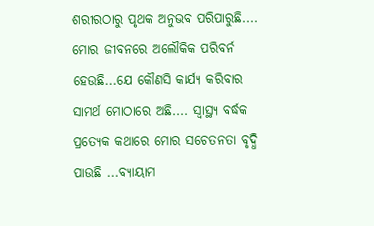ଶରୀରଠାରୁ ପୃଥକ ଅନୁଭବ ପରିପାରୁଛି.... ମୋର ଜୀବନରେ ଅଲୌକିକ ପରିବର୍ନ ହେଉଛି...ଯେ କୌଣସି କାର୍ଯ୍ୟ କରିବାର ସାମର୍ଥ ମୋଠାରେ ଅଛି.... ସ୍ବାସ୍ଥ୍ୟ ବର୍ଦ୍ଧକ ପ୍ରତ୍ୟେକ କଥାରେ ମୋର ସଚେତନତା ବୃଦ୍ଧି ପାଉଛି ...ବ୍ୟାୟାମ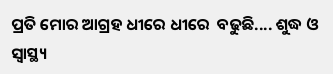ପ୍ରତି ମୋର ଆଗ୍ରହ ଧୀରେ ଧୀରେ  ବଢୁଛି.... ଶୁଦ୍ଧ ଓ ସ୍ବାସ୍ଥ୍ୟ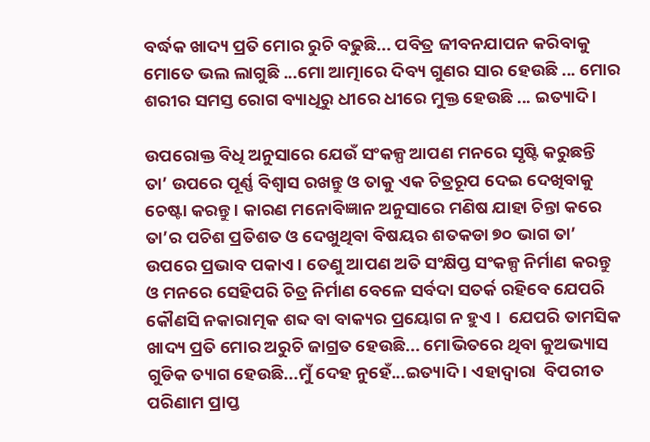ବର୍ଦ୍ଧକ ଖାଦ୍ୟ ପ୍ରତି ମୋର ରୁଚି ବଢୁଛି... ପବିତ୍ର ଜୀବନଯାପନ କରିବାକୁ ମୋତେ ଭଲ ଲାଗୁଛି ...ମୋ ଆତ୍ମାରେ ଦିବ୍ୟ ଗୁଣର ସାର ହେଉଛି ... ମୋର ଶରୀର ସମସ୍ତ ରୋଗ ବ୍ୟାଧିରୁ ଧୀରେ ଧୀରେ ମୁକ୍ତ ହେଉଛି ... ଇତ୍ୟାଦି ।

ଉପରୋକ୍ତ ବିଧି ଅନୁସାରେ ଯେଉଁ ସଂକଳ୍ପ ଆପଣ ମନରେ ସୃଷ୍ଟି କରୁଛନ୍ତି  ତା’ ଉପରେ ପୂର୍ଣ୍ଣ ବିଶ୍ୱାସ ରଖନ୍ତୁ ଓ ତାକୁ ଏକ ଚିତ୍ରରୂପ ଦେଇ ଦେଖିବାକୁ ଚେଷ୍ଟା କରନ୍ତୁ । କାରଣ ମନୋବିଜ୍ଞାନ ଅନୁସାରେ ମଣିଷ ଯାହା ଚିନ୍ତା କରେ ତା’ର ପଚିଶ ପ୍ରତିଶତ ଓ ଦେଖୁଥିବା ବିଷୟର ଶତକଡା ୭୦ ଭାଗ ତା’ ଉପରେ ପ୍ରଭାବ ପକାଏ । ତେଣୁ ଆପଣ ଅତି ସଂକ୍ଷିପ୍ତ ସଂକଳ୍ପ ନିର୍ମାଣ କରନ୍ତୁ ଓ ମନରେ ସେହିପରି ଚିତ୍ର ନିର୍ମାଣ ବେଳେ ସର୍ବଦା ସତର୍କ ରହିବେ ଯେପରି କୌଣସି ନକାରାତ୍ମକ ଶବ୍ଦ ବା ବାକ୍ୟର ପ୍ରୟୋଗ ନ ହୁଏ ।  ଯେପରି ତାମସିକ ଖାଦ୍ୟ ପ୍ରତି ମୋର ଅରୁଚି ଜାଗ୍ରତ ହେଉଛି... ମୋଭିତରେ ଥିବା କୁଅଭ୍ୟାସ ଗୁଡିକ ତ୍ୟାଗ ହେଉଛି...ମୁଁ ଦେହ ନୁହେଁ...ଇତ୍ୟାଦି । ଏହାଦ୍ୱାରା  ବିପରୀତ ପରିଣାମ ପ୍ରାପ୍ତ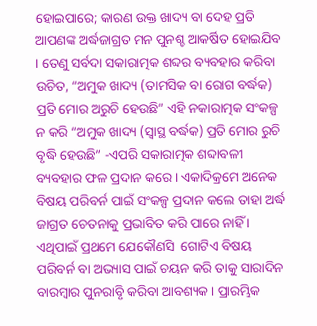ହୋଇପାରେ; କାରଣ ଉକ୍ତ ଖାଦ୍ୟ ବା ଦେହ ପ୍ରତି ଆପଣଙ୍କ ଅର୍ଦ୍ଧଜାଗ୍ରତ ମନ ପୁନଶ୍ଚ ଆକର୍ଷିତ ହୋଇଯିବ । ତେଣୁ ସର୍ବଦା ସକାରାତ୍ମକ ଶବ୍ଦର ବ୍ୟବହାର କରିବା ଉଚିତ, “ଅମୁକ ଖାଦ୍ୟ (ତାମସିକ ବା ରୋଗ ବର୍ଦ୍ଧକ) ପ୍ରତି ମୋର ଅରୁଚି ହେଉଛି” ଏହି ନକାରାତ୍ମକ ସଂକଳ୍ପ ନ କରି “ଅମୁକ ଖାଦ୍ୟ (ସ୍ବାସ୍ଥ ବର୍ଦ୍ଧକ) ପ୍ରତି ମୋର ରୁଚି ବୃଦ୍ଧି ହେଉଛି” -ଏପରି ସକାରାତ୍ମକ ଶବ୍ଦାବଳୀ ବ୍ୟବହାର ଫଳ ପ୍ରଦାନ କରେ । ଏକାଦିକ୍ରମେ ଅନେକ ବିଷୟ ପରିବର୍ନ ପାଇଁ ସଂକଳ୍ପ ପ୍ରଦାନ କଲେ ତାହା ଅର୍ଦ୍ଧ ଜାଗ୍ରତ ଚେତନାକୁ ପ୍ରଭାବିତ କରି ପାରେ ନାହିଁ । ଏଥିପାଇଁ ପ୍ରଥମେ ଯେକୌଣସି  ଗୋଟିଏ ବିଷୟ ପରିବର୍ନ ବା ଅଭ୍ୟାସ ପାଇଁ ଚୟନ କରି ତାକୁ ସାରାଦିନ ବାରମ୍ବାର ପୁନରାବୃି କରିବା ଆବଶ୍ୟକ । ପ୍ରାରମ୍ଭିକ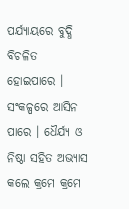ପର୍ଯ୍ୟାୟରେ ବୁଦ୍ଧି ବିଚଳିତ ହୋଇପାରେ । ସଂକଳ୍ପରେ ଆସିନ ପାରେ । ଧୈର୍ଯ୍ୟ ଓ ନିଷ୍ଠା ସହିତ ଅଭ୍ୟାସ କଲେ କ୍ରମେ କ୍ରମେ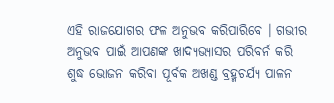ଏହି ରାଜଯୋଗର ଫଳ ଅନୁଭବ କରିପାରିବେ । ଗଭୀର ଅନୁଭବ ପାଇଁ ଆପଣଙ୍କ ଖାଦ୍ୟଭ୍ୟାସର ପରିବର୍ନ କରି ଶୁଦ୍ଧ ଭୋଜନ କରିବା ପୂର୍ବକ ଅଖଣ୍ଡ ବ୍ରହ୍ମଚର୍ଯ୍ୟ ପାଳନ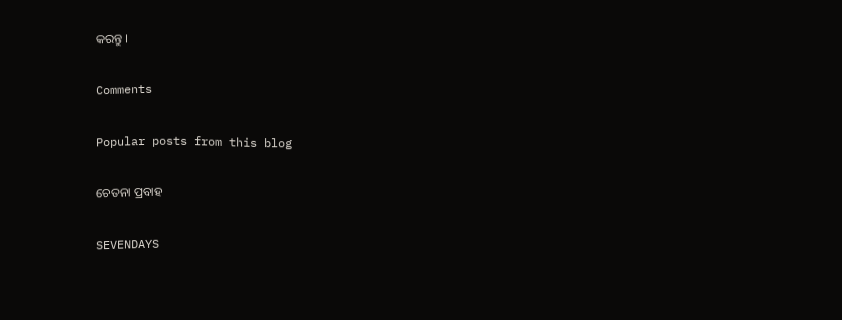କରନ୍ତୁ ।

Comments

Popular posts from this blog

ଚେତନା ପ୍ରବାହ

SEVENDAYS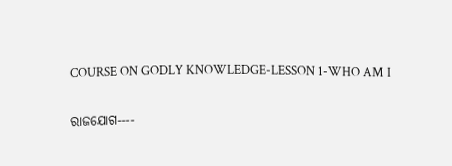COURSE ON GODLY KNOWLEDGE-LESSON 1-WHO AM I

ରାଜଯୋଗ----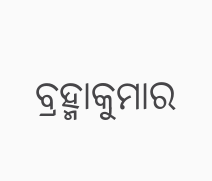ବ୍ରହ୍ମାକୁମାର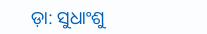ଡ଼ା: ସୁଧାଂଶୁ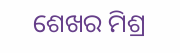ଶେଖର ମିଶ୍ର